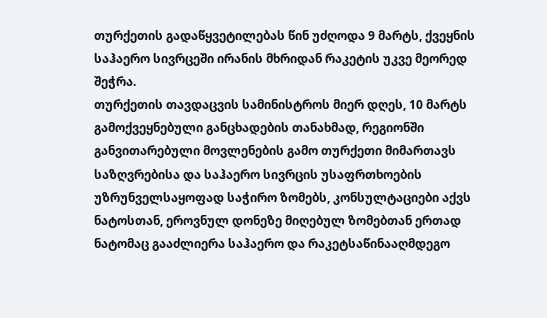თურქეთის გადაწყვეტილებას წინ უძღოდა 9 მარტს, ქვეყნის საჰაერო სივრცეში ირანის მხრიდან რაკეტის უკვე მეორედ შეჭრა.
თურქეთის თავდაცვის სამინისტროს მიერ დღეს, 10 მარტს გამოქვეყნებული განცხადების თანახმად, რეგიონში განვითარებული მოვლენების გამო თურქეთი მიმართავს საზღვრებისა და საჰაერო სივრცის უსაფრთხოების უზრუნველსაყოფად საჭირო ზომებს, კონსულტაციები აქვს ნატოსთან, ეროვნულ დონეზე მიღებულ ზომებთან ერთად ნატომაც გააძლიერა საჰაერო და რაკეტსაწინააღმდეგო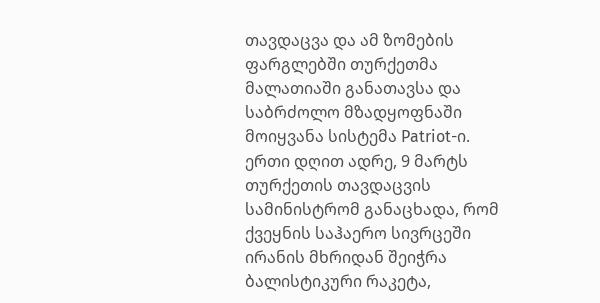თავდაცვა და ამ ზომების ფარგლებში თურქეთმა მალათიაში განათავსა და საბრძოლო მზადყოფნაში მოიყვანა სისტემა Patriot-ი.
ერთი დღით ადრე, 9 მარტს თურქეთის თავდაცვის სამინისტრომ განაცხადა, რომ ქვეყნის საჰაერო სივრცეში ირანის მხრიდან შეიჭრა ბალისტიკური რაკეტა,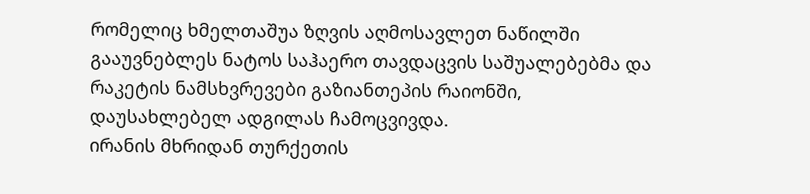რომელიც ხმელთაშუა ზღვის აღმოსავლეთ ნაწილში გააუვნებლეს ნატოს საჰაერო თავდაცვის საშუალებებმა და რაკეტის ნამსხვრევები გაზიანთეპის რაიონში, დაუსახლებელ ადგილას ჩამოცვივდა.
ირანის მხრიდან თურქეთის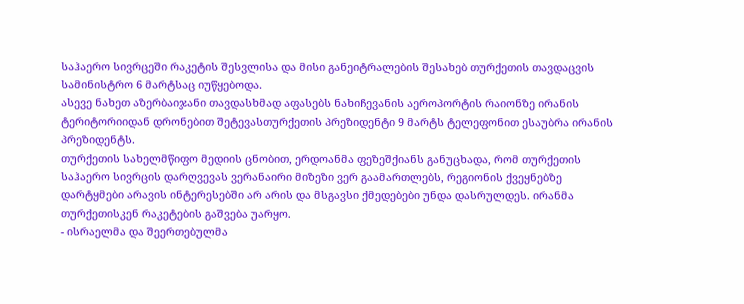საჰაერო სივრცეში რაკეტის შესვლისა და მისი განეიტრალების შესახებ თურქეთის თავდაცვის სამინისტრო 6 მარტსაც იუწყებოდა.
ასევე ნახეთ აზერბაიჯანი თავდასხმად აფასებს ნახიჩევანის აეროპორტის რაიონზე ირანის ტერიტორიიდან დრონებით შეტევასთურქეთის პრეზიდენტი 9 მარტს ტელეფონით ესაუბრა ირანის პრეზიდენტს.
თურქეთის სახელმწიფო მედიის ცნობით, ერდოანმა ფეზეშქიანს განუცხადა, რომ თურქეთის საჰაერო სივრცის დარღვევას ვერანაირი მიზეზი ვერ გაამართლებს, რეგიონის ქვეყნებზე დარტყმები არავის ინტერესებში არ არის და მსგავსი ქმედებები უნდა დასრულდეს. ირანმა თურქეთისკენ რაკეტების გაშვება უარყო.
- ისრაელმა და შეერთებულმა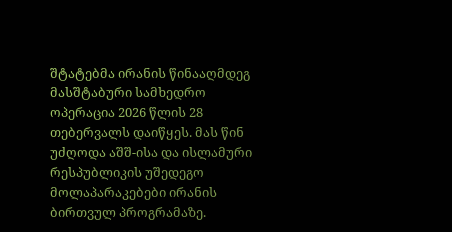შტატებმა ირანის წინააღმდეგ მასშტაბური სამხედრო ოპერაცია 2026 წლის 28 თებერვალს დაიწყეს. მას წინ უძღოდა აშშ-ისა და ისლამური რესპუბლიკის უშედეგო მოლაპარაკებები ირანის ბირთვულ პროგრამაზე.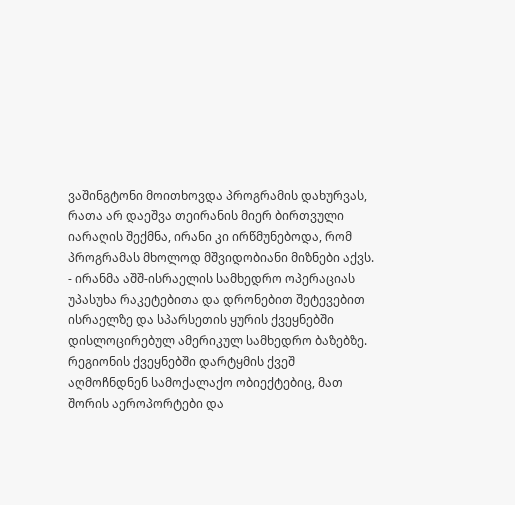ვაშინგტონი მოითხოვდა პროგრამის დახურვას, რათა არ დაეშვა თეირანის მიერ ბირთვული იარაღის შექმნა, ირანი კი ირწმუნებოდა, რომ პროგრამას მხოლოდ მშვიდობიანი მიზნები აქვს.
- ირანმა აშშ-ისრაელის სამხედრო ოპერაციას უპასუხა რაკეტებითა და დრონებით შეტევებით ისრაელზე და სპარსეთის ყურის ქვეყნებში დისლოცირებულ ამერიკულ სამხედრო ბაზებზე. რეგიონის ქვეყნებში დარტყმის ქვეშ აღმოჩნდნენ სამოქალაქო ობიექტებიც, მათ შორის აეროპორტები და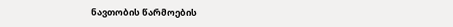ნავთობის წარმოების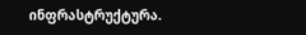ინფრასტრუქტურა.